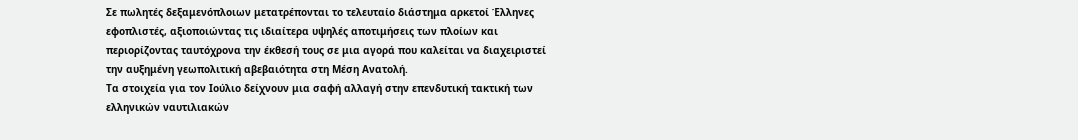Σε πωλητές δεξαμενόπλοιων μετατρέπονται το τελευταίο διάστημα αρκετοί Έλληνες εφοπλιστές, αξιοποιώντας τις ιδιαίτερα υψηλές αποτιμήσεις των πλοίων και περιορίζοντας ταυτόχρονα την έκθεσή τους σε μια αγορά που καλείται να διαχειριστεί την αυξημένη γεωπολιτική αβεβαιότητα στη Μέση Ανατολή.
Τα στοιχεία για τον Ιούλιο δείχνουν μια σαφή αλλαγή στην επενδυτική τακτική των ελληνικών ναυτιλιακών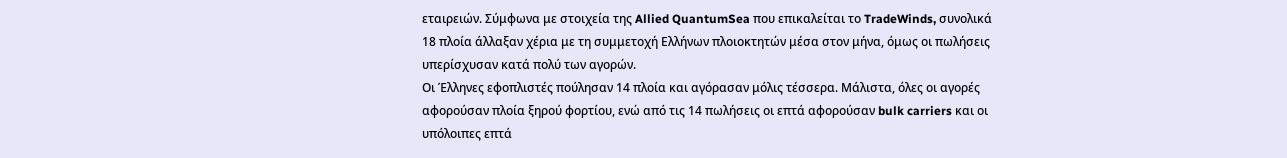εταιρειών. Σύμφωνα με στοιχεία της Allied QuantumSea που επικαλείται το TradeWinds, συνολικά 18 πλοία άλλαξαν χέρια με τη συμμετοχή Ελλήνων πλοιοκτητών μέσα στον μήνα, όμως οι πωλήσεις υπερίσχυσαν κατά πολύ των αγορών.
Οι Έλληνες εφοπλιστές πούλησαν 14 πλοία και αγόρασαν μόλις τέσσερα. Μάλιστα, όλες οι αγορές αφορούσαν πλοία ξηρού φορτίου, ενώ από τις 14 πωλήσεις οι επτά αφορούσαν bulk carriers και οι υπόλοιπες επτά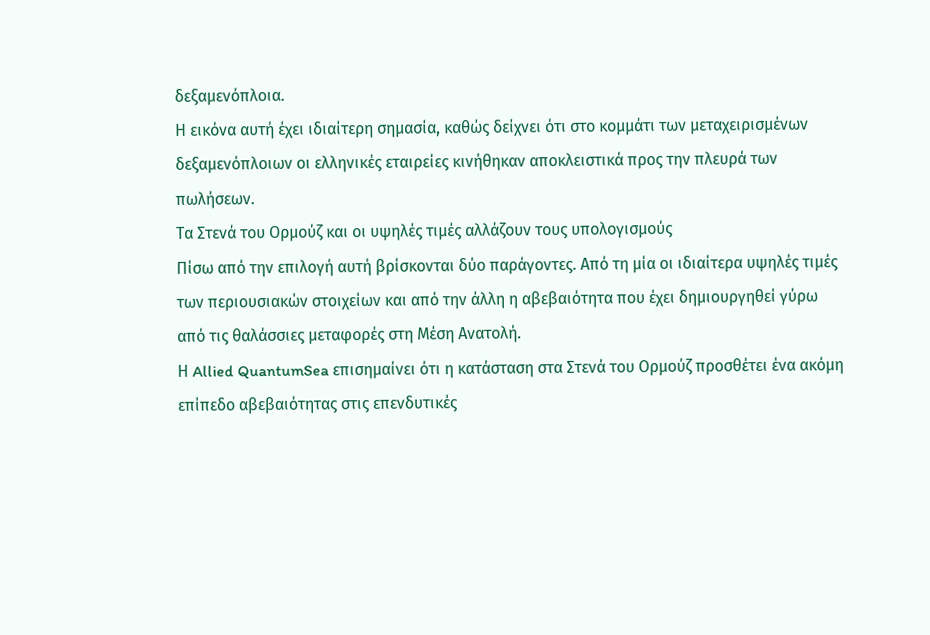δεξαμενόπλοια.
Η εικόνα αυτή έχει ιδιαίτερη σημασία, καθώς δείχνει ότι στο κομμάτι των μεταχειρισμένων δεξαμενόπλοιων οι ελληνικές εταιρείες κινήθηκαν αποκλειστικά προς την πλευρά των πωλήσεων.
Τα Στενά του Ορμούζ και οι υψηλές τιμές αλλάζουν τους υπολογισμούς
Πίσω από την επιλογή αυτή βρίσκονται δύο παράγοντες. Από τη μία οι ιδιαίτερα υψηλές τιμές των περιουσιακών στοιχείων και από την άλλη η αβεβαιότητα που έχει δημιουργηθεί γύρω από τις θαλάσσιες μεταφορές στη Μέση Ανατολή.
Η Allied QuantumSea επισημαίνει ότι η κατάσταση στα Στενά του Ορμούζ προσθέτει ένα ακόμη επίπεδο αβεβαιότητας στις επενδυτικές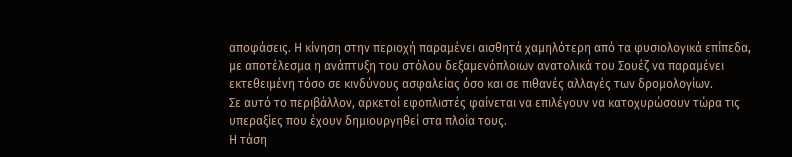αποφάσεις. Η κίνηση στην περιοχή παραμένει αισθητά χαμηλότερη από τα φυσιολογικά επίπεδα, με αποτέλεσμα η ανάπτυξη του στόλου δεξαμενόπλοιων ανατολικά του Σουέζ να παραμένει εκτεθειμένη τόσο σε κινδύνους ασφαλείας όσο και σε πιθανές αλλαγές των δρομολογίων.
Σε αυτό το περιβάλλον, αρκετοί εφοπλιστές φαίνεται να επιλέγουν να κατοχυρώσουν τώρα τις υπεραξίες που έχουν δημιουργηθεί στα πλοία τους.
Η τάση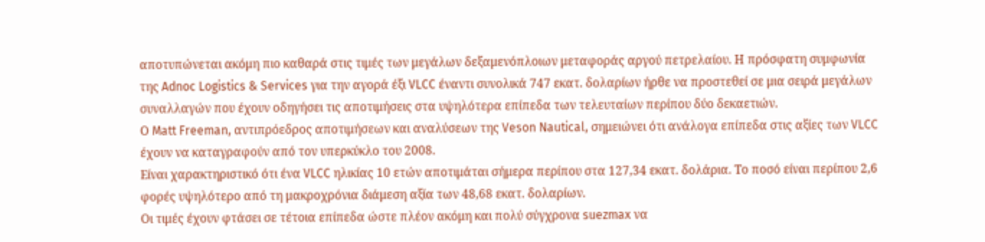αποτυπώνεται ακόμη πιο καθαρά στις τιμές των μεγάλων δεξαμενόπλοιων μεταφοράς αργού πετρελαίου. Η πρόσφατη συμφωνία της Adnoc Logistics & Services για την αγορά έξι VLCC έναντι συνολικά 747 εκατ. δολαρίων ήρθε να προστεθεί σε μια σειρά μεγάλων συναλλαγών που έχουν οδηγήσει τις αποτιμήσεις στα υψηλότερα επίπεδα των τελευταίων περίπου δύο δεκαετιών.
Ο Matt Freeman, αντιπρόεδρος αποτιμήσεων και αναλύσεων της Veson Nautical, σημειώνει ότι ανάλογα επίπεδα στις αξίες των VLCC έχουν να καταγραφούν από τον υπερκύκλο του 2008.
Είναι χαρακτηριστικό ότι ένα VLCC ηλικίας 10 ετών αποτιμάται σήμερα περίπου στα 127,34 εκατ. δολάρια. Το ποσό είναι περίπου 2,6 φορές υψηλότερο από τη μακροχρόνια διάμεση αξία των 48,68 εκατ. δολαρίων.
Οι τιμές έχουν φτάσει σε τέτοια επίπεδα ώστε πλέον ακόμη και πολύ σύγχρονα suezmax να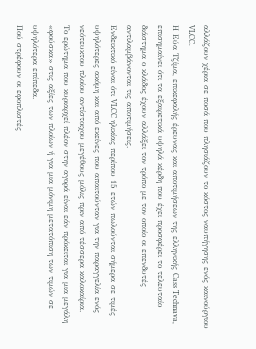αλλάζουν χέρια σε ποσά που πλησιάζουν το κόστος ναυπήγησης ενός καινούργιου VLCC.
Η Εύα Τζίμα, επικεφαλής έρευνας και αποτιμήσεων της ελληνικής Cass Technava, επισημαίνει ότι τα εξαιρετικά υψηλά κέρδη που έχει προσφέρει το τελευταίο διάστημα ο κλάδος έχουν αλλάξει τον τρόπο με τον οποίο οι επενδυτές αντιλαμβάνονται τις αποτιμήσεις.
Ενδεικτικό είναι ότι VLCC ηλικίας περίπου 15 ετών πωλούνται σήμερα σε τιμές υψηλότερες ακόμη και από εκείνες που απαιτούνταν για την παραγγελία ενός νεότευκτου πλοίου αντίστοιχου μεγέθους μόλις πριν από τέσσερα καλοκαίρια.
Το ερώτημα που κυριαρχεί πλέον στην αγορά είναι εάν πρόκειται για μια μεγάλη «φούσκα» στις αξίες των πλοίων ή για μια μόνιμη μετατόπιση των τιμών σε υψηλότερα επίπεδα.
Πού στρέφουν οι εφοπλιστές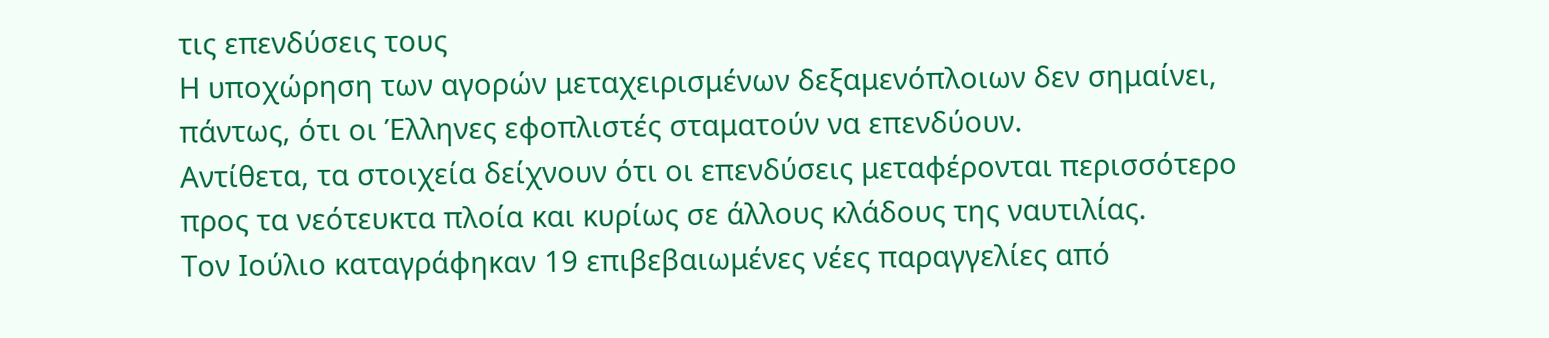τις επενδύσεις τους
Η υποχώρηση των αγορών μεταχειρισμένων δεξαμενόπλοιων δεν σημαίνει, πάντως, ότι οι Έλληνες εφοπλιστές σταματούν να επενδύουν.
Αντίθετα, τα στοιχεία δείχνουν ότι οι επενδύσεις μεταφέρονται περισσότερο προς τα νεότευκτα πλοία και κυρίως σε άλλους κλάδους της ναυτιλίας.
Τον Ιούλιο καταγράφηκαν 19 επιβεβαιωμένες νέες παραγγελίες από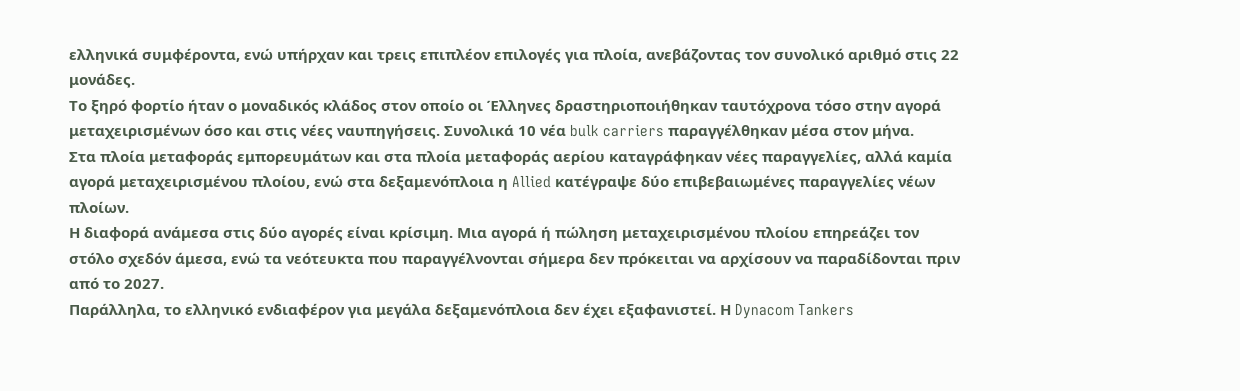ελληνικά συμφέροντα, ενώ υπήρχαν και τρεις επιπλέον επιλογές για πλοία, ανεβάζοντας τον συνολικό αριθμό στις 22 μονάδες.
Το ξηρό φορτίο ήταν ο μοναδικός κλάδος στον οποίο οι Έλληνες δραστηριοποιήθηκαν ταυτόχρονα τόσο στην αγορά μεταχειρισμένων όσο και στις νέες ναυπηγήσεις. Συνολικά 10 νέα bulk carriers παραγγέλθηκαν μέσα στον μήνα.
Στα πλοία μεταφοράς εμπορευμάτων και στα πλοία μεταφοράς αερίου καταγράφηκαν νέες παραγγελίες, αλλά καμία αγορά μεταχειρισμένου πλοίου, ενώ στα δεξαμενόπλοια η Allied κατέγραψε δύο επιβεβαιωμένες παραγγελίες νέων πλοίων.
Η διαφορά ανάμεσα στις δύο αγορές είναι κρίσιμη. Μια αγορά ή πώληση μεταχειρισμένου πλοίου επηρεάζει τον στόλο σχεδόν άμεσα, ενώ τα νεότευκτα που παραγγέλνονται σήμερα δεν πρόκειται να αρχίσουν να παραδίδονται πριν από το 2027.
Παράλληλα, το ελληνικό ενδιαφέρον για μεγάλα δεξαμενόπλοια δεν έχει εξαφανιστεί. Η Dynacom Tankers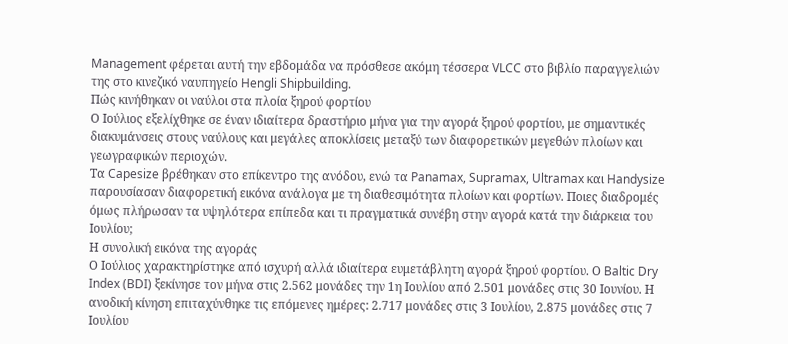Management φέρεται αυτή την εβδομάδα να πρόσθεσε ακόμη τέσσερα VLCC στο βιβλίο παραγγελιών της στο κινεζικό ναυπηγείο Hengli Shipbuilding.
Πώς κινήθηκαν οι ναύλοι στα πλοία ξηρού φορτίου
Ο Ιούλιος εξελίχθηκε σε έναν ιδιαίτερα δραστήριο μήνα για την αγορά ξηρού φορτίου, με σημαντικές διακυμάνσεις στους ναύλους και μεγάλες αποκλίσεις μεταξύ των διαφορετικών μεγεθών πλοίων και γεωγραφικών περιοχών.
Τα Capesize βρέθηκαν στο επίκεντρο της ανόδου, ενώ τα Panamax, Supramax, Ultramax και Handysize παρουσίασαν διαφορετική εικόνα ανάλογα με τη διαθεσιμότητα πλοίων και φορτίων. Ποιες διαδρομές όμως πλήρωσαν τα υψηλότερα επίπεδα και τι πραγματικά συνέβη στην αγορά κατά την διάρκεια του Ιουλίου;
Η συνολική εικόνα της αγοράς
Ο Ιούλιος χαρακτηρίστηκε από ισχυρή αλλά ιδιαίτερα ευμετάβλητη αγορά ξηρού φορτίου. Ο Baltic Dry Index (BDI) ξεκίνησε τον μήνα στις 2.562 μονάδες την 1η Ιουλίου από 2.501 μονάδες στις 30 Ιουνίου. Η ανοδική κίνηση επιταχύνθηκε τις επόμενες ημέρες: 2.717 μονάδες στις 3 Ιουλίου, 2.875 μονάδες στις 7 Ιουλίου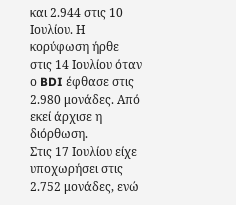και 2.944 στις 10 Ιουλίου. Η κορύφωση ήρθε στις 14 Ιουλίου όταν ο BDI έφθασε στις 2.980 μονάδες. Από εκεί άρχισε η διόρθωση.
Στις 17 Ιουλίου είχε υποχωρήσει στις 2.752 μονάδες, ενώ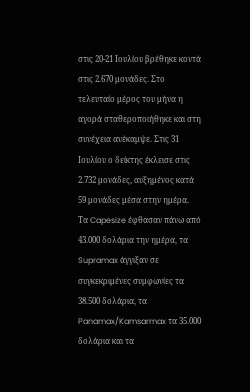στις 20-21 Ιουλίου βρέθηκε κοντά στις 2.670 μονάδες. Στο τελευταίο μέρος του μήνα η αγορά σταθεροποιήθηκε και στη συνέχεια ανέκαμψε. Στις 31 Ιουλίου ο δείκτης έκλεισε στις 2.732 μονάδες, αυξημένος κατά 59 μονάδες μέσα στην ημέρα.
Τα Capesize έφθασαν πάνω από 43.000 δολάρια την ημέρα, τα Supramax άγγιξαν σε συγκεκριμένες συμφωνίες τα 38.500 δολάρια, τα Panamax/Kamsarmax τα 35.000 δολάρια και τα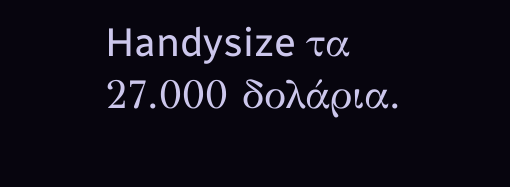Handysize τα 27.000 δολάρια.